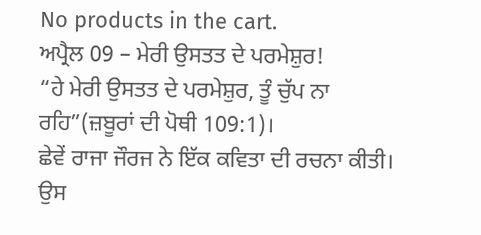No products in the cart.
ਅਪ੍ਰੈਲ 09 – ਮੇਰੀ ਉਸਤਤ ਦੇ ਪਰਮੇਸ਼ੁਰ!
“ਹੇ ਮੇਰੀ ਉਸਤਤ ਦੇ ਪਰਮੇਸ਼ੁਰ, ਤੂੰ ਚੁੱਪ ਨਾ ਰਹਿ”(ਜ਼ਬੂਰਾਂ ਦੀ ਪੋਥੀ 109:1)।
ਛੇਵੇਂ ਰਾਜਾ ਜੌਰਜ ਨੇ ਇੱਕ ਕਵਿਤਾ ਦੀ ਰਚਨਾ ਕੀਤੀ। ਉਸ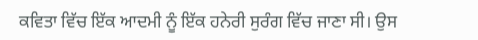ਕਵਿਤਾ ਵਿੱਚ ਇੱਕ ਆਦਮੀ ਨੂੰ ਇੱਕ ਹਨੇਰੀ ਸੁਰੰਗ ਵਿੱਚ ਜਾਣਾ ਸੀ। ਉਸ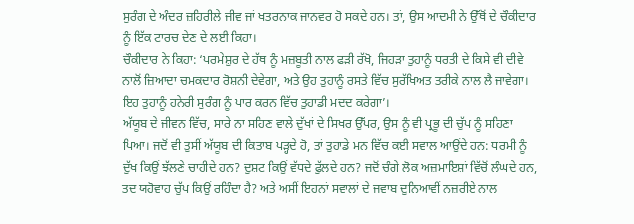ਸੁਰੰਗ ਦੇ ਅੰਦਰ ਜ਼ਹਿਰੀਲੇ ਜੀਵ ਜਾਂ ਖਤਰਨਾਕ ਜਾਨਵਰ ਹੋ ਸਕਦੇ ਹਨ। ਤਾਂ, ਉਸ ਆਦਮੀ ਨੇ ਉੱਥੋਂ ਦੇ ਚੌਕੀਦਾਰ ਨੂੰ ਇੱਕ ਟਾਰਚ ਦੇਣ ਦੇ ਲਈ ਕਿਹਾ।
ਚੌਕੀਦਾਰ ਨੇ ਕਿਹਾ: ‘ਪਰਮੇਸ਼ੁਰ ਦੇ ਹੱਥ ਨੂੰ ਮਜ਼ਬੂਤੀ ਨਾਲ ਫੜੀ ਰੱਖੋ, ਜਿਹੜਾ ਤੁਹਾਨੂੰ ਧਰਤੀ ਦੇ ਕਿਸੇ ਵੀ ਦੀਵੇ ਨਾਲੋਂ ਜ਼ਿਆਦਾ ਚਮਕਦਾਰ ਰੋਸ਼ਨੀ ਦੇਵੇਗਾ, ਅਤੇ ਉਹ ਤੁਹਾਨੂੰ ਰਸਤੇ ਵਿੱਚ ਸੁਰੱਖਿਅਤ ਤਰੀਕੇ ਨਾਲ ਲੈ ਜਾਵੇਗਾ। ਇਹ ਤੁਹਾਨੂੰ ਹਨੇਰੀ ਸੁਰੰਗ ਨੂੰ ਪਾਰ ਕਰਨ ਵਿੱਚ ਤੁਹਾਡੀ ਮਦਦ ਕਰੇਗਾ’।
ਅੱਯੂਬ ਦੇ ਜੀਵਨ ਵਿੱਚ, ਸਾਰੇ ਨਾ ਸਹਿਣ ਵਾਲੇ ਦੁੱਖਾਂ ਦੇ ਸਿਖਰ ਉੱਪਰ, ਉਸ ਨੂੰ ਵੀ ਪ੍ਰਭੂ ਦੀ ਚੁੱਪ ਨੂੰ ਸਹਿਣਾ ਪਿਆ। ਜਦੋਂ ਵੀ ਤੁਸੀਂ ਅੱਯੂਬ ਦੀ ਕਿਤਾਬ ਪੜ੍ਹਦੇ ਹੋ, ਤਾਂ ਤੁਹਾਡੇ ਮਨ ਵਿੱਚ ਕਈ ਸਵਾਲ ਆਉਂਦੇ ਹਨ: ਧਰਮੀ ਨੂੰ ਦੁੱਖ ਕਿਉਂ ਝੱਲਣੇ ਚਾਹੀਦੇ ਹਨ? ਦੁਸ਼ਟ ਕਿਉਂ ਵੱਧਦੇ ਫੁੱਲਦੇ ਹਨ? ਜਦੋਂ ਚੰਗੇ ਲੋਕ ਅਜ਼ਮਾਇਸ਼ਾਂ ਵਿੱਚੋਂ ਲੰਘਦੇ ਹਨ, ਤਦ ਯਹੋਵਾਹ ਚੁੱਪ ਕਿਉਂ ਰਹਿੰਦਾ ਹੈ? ਅਤੇ ਅਸੀਂ ਇਹਨਾਂ ਸਵਾਲਾਂ ਦੇ ਜਵਾਬ ਦੁਨਿਆਵੀਂ ਨਜ਼ਰੀਏ ਨਾਲ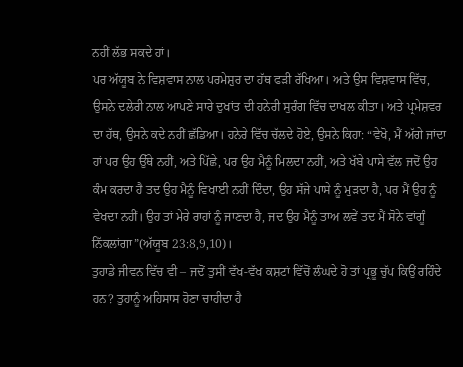ਨਹੀਂ ਲੱਭ ਸਕਦੇ ਹਾਂ।
ਪਰ ਅੱਯੂਬ ਨੇ ਵਿਸ਼ਵਾਸ ਨਾਲ ਪਰਮੇਸ਼ੁਰ ਦਾ ਹੱਥ ਫੜੀ ਰੱਖਿਆ। ਅਤੇ ਉਸ ਵਿਸ਼ਵਾਸ ਵਿੱਚ, ਉਸਨੇ ਦਲੇਰੀ ਨਾਲ ਆਪਣੇ ਸਾਰੇ ਦੁਖਾਂਤ ਦੀ ਹਨੇਰੀ ਸੁਰੰਗ ਵਿੱਚ ਦਾਖਲ ਕੀਤਾ। ਅਤੇ ਪ੍ਰਮੇਸ਼ਵਰ ਦਾ ਹੱਥ, ਉਸਨੇ ਕਦੇ ਨਹੀਂ ਛੱਡਿਆ। ਹਨੇਰੇ ਵਿੱਚ ਚੱਲਦੇ ਹੋਏ, ਉਸਨੇ ਕਿਹਾ: “ਵੇਖੋ, ਮੈਂ ਅੱਗੇ ਜਾਂਦਾ ਹਾਂ ਪਰ ਉਹ ਉੱਥੇ ਨਹੀਂ, ਅਤੇ ਪਿੱਛੇ, ਪਰ ਉਹ ਮੈਨੂੰ ਮਿਲਦਾ ਨਹੀਂ, ਅਤੇ ਖੱਬੇ ਪਾਸੇ ਵੱਲ ਜਦੋਂ ਉਹ ਕੰਮ ਕਰਦਾ ਹੈ ਤਦ ਉਹ ਮੈਨੂੰ ਵਿਖਾਈ ਨਹੀਂ ਦਿੰਦਾ, ਉਹ ਸੱਜੇ ਪਾਸੇ ਨੂੰ ਮੁੜਦਾ ਹੈ, ਪਰ ਮੈਂ ਉਹ ਨੂੰ ਵੇਖਦਾ ਨਹੀਂ। ਉਹ ਤਾਂ ਮੇਰੇ ਰਾਹਾਂ ਨੂੰ ਜਾਣਦਾ ਹੈ, ਜਦ ਉਹ ਮੈਨੂੰ ਤਾਅ ਲਵੇਂ ਤਦ ਮੈਂ ਸੋਨੇ ਵਾਂਗੂੰ ਨਿੱਕਲਾਂਗਾ”(ਅੱਯੂਬ 23:8,9,10)।
ਤੁਹਾਡੇ ਜੀਵਨ ਵਿੱਚ ਵੀ – ਜਦੋਂ ਤੁਸੀਂ ਵੱਖ-ਵੱਖ ਕਸ਼ਟਾਂ ਵਿੱਚੋਂ ਲੰਘਦੇ ਹੋ ਤਾਂ ਪ੍ਰਭੂ ਚੁੱਪ ਕਿਉਂ ਰਹਿੰਦੇ ਹਨ? ਤੁਹਾਨੂੰ ਅਹਿਸਾਸ ਹੋਣਾ ਚਾਹੀਦਾ ਹੈ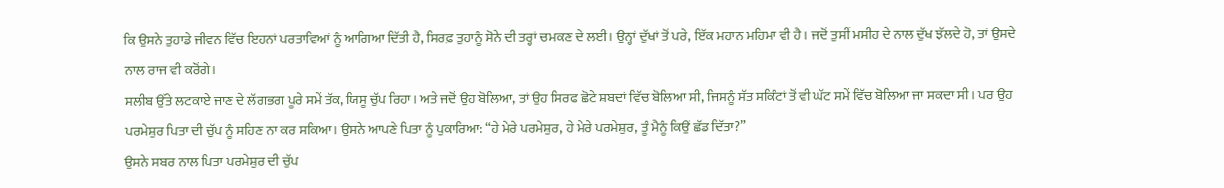ਕਿ ਉਸਨੇ ਤੁਹਾਡੇ ਜੀਵਨ ਵਿੱਚ ਇਹਨਾਂ ਪਰਤਾਵਿਆਂ ਨੂੰ ਆਗਿਆ ਦਿੱਤੀ ਹੈ, ਸਿਰਫ਼ ਤੁਹਾਨੂੰ ਸੋਨੇ ਦੀ ਤਰ੍ਹਾਂ ਚਮਕਣ ਦੇ ਲਈ। ਉਨ੍ਹਾਂ ਦੁੱਖਾਂ ਤੋਂ ਪਰੇ, ਇੱਕ ਮਹਾਨ ਮਹਿਮਾ ਵੀ ਹੈ। ਜਦੋਂ ਤੁਸੀਂ ਮਸੀਹ ਦੇ ਨਾਲ ਦੁੱਖ ਝੱਲਦੇ ਹੋ, ਤਾਂ ਉਸਦੇ ਨਾਲ ਰਾਜ ਵੀ ਕਰੋਂਗੇ।
ਸਲੀਬ ਉੱਤੇ ਲਟਕਾਏ ਜਾਣ ਦੇ ਲੱਗਭਗ ਪੂਰੇ ਸਮੇਂ ਤੱਕ, ਯਿਸੂ ਚੁੱਪ ਰਿਹਾ। ਅਤੇ ਜਦੋਂ ਉਹ ਬੋਲਿਆ, ਤਾਂ ਉਹ ਸਿਰਫ ਛੋਟੇ ਸ਼ਬਦਾਂ ਵਿੱਚ ਬੋਲਿਆ ਸੀ, ਜਿਸਨੂੰ ਸੱਤ ਸਕਿੰਟਾਂ ਤੋਂ ਵੀ ਘੱਟ ਸਮੇਂ ਵਿੱਚ ਬੋਲਿਆ ਜਾ ਸਕਦਾ ਸੀ। ਪਰ ਉਹ ਪਰਮੇਸ਼ੁਰ ਪਿਤਾ ਦੀ ਚੁੱਪ ਨੂੰ ਸਹਿਣ ਨਾ ਕਰ ਸਕਿਆ। ਉਸਨੇ ਆਪਣੇ ਪਿਤਾ ਨੂੰ ਪੁਕਾਰਿਆ: “ਹੇ ਮੇਰੇ ਪਰਮੇਸ਼ੁਰ, ਹੇ ਮੇਰੇ ਪਰਮੇਸ਼ੁਰ, ਤੂੰ ਮੈਨੂੰ ਕਿਉਂ ਛੱਡ ਦਿੱਤਾ?”
ਉਸਨੇ ਸਬਰ ਨਾਲ ਪਿਤਾ ਪਰਮੇਸ਼ੁਰ ਦੀ ਚੁੱਪ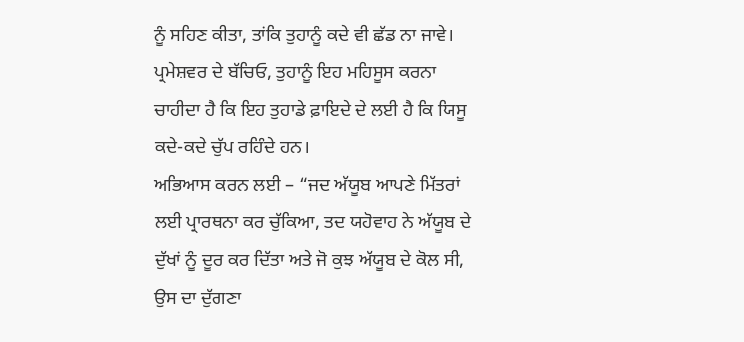ਨੂੰ ਸਹਿਣ ਕੀਤਾ, ਤਾਂਕਿ ਤੁਹਾਨੂੰ ਕਦੇ ਵੀ ਛੱਡ ਨਾ ਜਾਵੇ। ਪ੍ਰਮੇਸ਼ਵਰ ਦੇ ਬੱਚਿਓ, ਤੁਹਾਨੂੰ ਇਹ ਮਹਿਸੂਸ ਕਰਨਾ ਚਾਹੀਦਾ ਹੈ ਕਿ ਇਹ ਤੁਹਾਡੇ ਫ਼ਾਇਦੇ ਦੇ ਲਈ ਹੈ ਕਿ ਯਿਸੂ ਕਦੇ-ਕਦੇ ਚੁੱਪ ਰਹਿੰਦੇ ਹਨ।
ਅਭਿਆਸ ਕਰਨ ਲਈ – “ਜਦ ਅੱਯੂਬ ਆਪਣੇ ਮਿੱਤਰਾਂ ਲਈ ਪ੍ਰਾਰਥਨਾ ਕਰ ਚੁੱਕਿਆ, ਤਦ ਯਹੋਵਾਹ ਨੇ ਅੱਯੂਬ ਦੇ ਦੁੱਖਾਂ ਨੂੰ ਦੂਰ ਕਰ ਦਿੱਤਾ ਅਤੇ ਜੋ ਕੁਝ ਅੱਯੂਬ ਦੇ ਕੋਲ ਸੀ, ਉਸ ਦਾ ਦੁੱਗਣਾ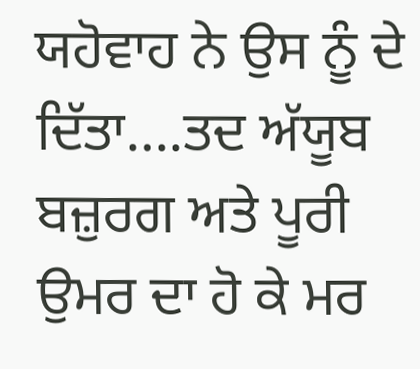ਯਹੋਵਾਹ ਨੇ ਉਸ ਨੂੰ ਦੇ ਦਿੱਤਾ….ਤਦ ਅੱਯੂਬ ਬਜ਼ੁਰਗ ਅਤੇ ਪੂਰੀ ਉਮਰ ਦਾ ਹੋ ਕੇ ਮਰ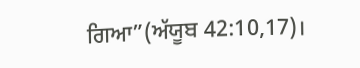ਗਿਆ”(ਅੱਯੂਬ 42:10,17)।